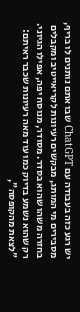יש רגע כזה בעבודה עם ChatGPT שבו אתם נותנים לו בריף, מסבירים מי המותג, מבקשים רעיונות לקריאייטיב ומקבלים בחזרה משהו שהוא בסדר. מסודר, מנוסח יפה, אפילו הגיוני. רק שהוא נשמע בדיוק כמו עוד מאה רעיונות שכבר ראיתם: "לצאת מהקופסה",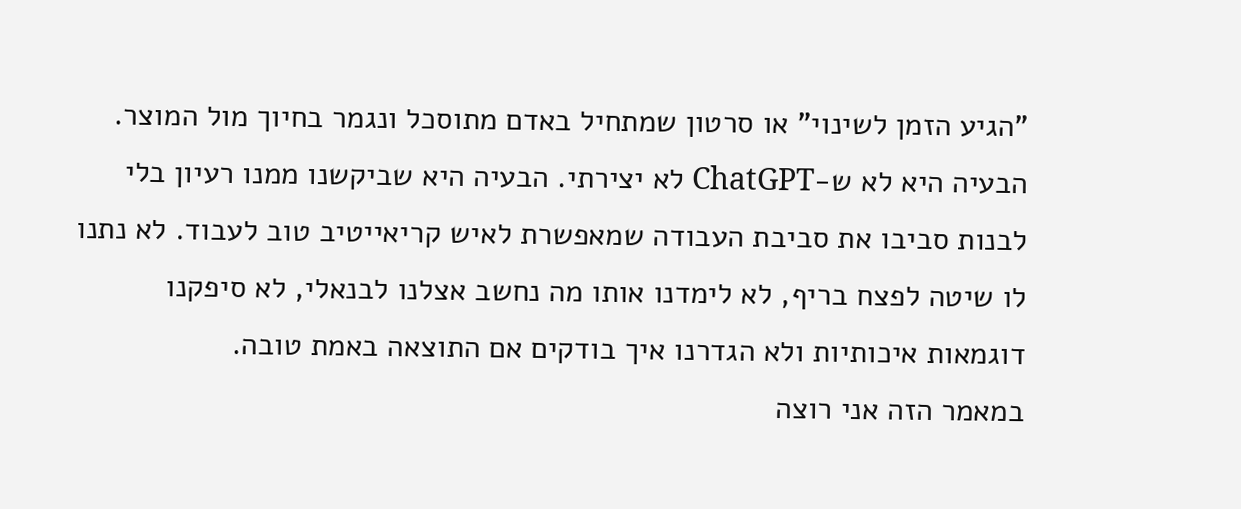"הגיע הזמן לשינוי" או סרטון שמתחיל באדם מתוסכל ונגמר בחיוך מול המוצר.
הבעיה היא לא ש-ChatGPT לא יצירתי. הבעיה היא שביקשנו ממנו רעיון בלי לבנות סביבו את סביבת העבודה שמאפשרת לאיש קריאייטיב טוב לעבוד. לא נתנו לו שיטה לפצח בריף, לא לימדנו אותו מה נחשב אצלנו לבנאלי, לא סיפקנו דוגמאות איכותיות ולא הגדרנו איך בודקים אם התוצאה באמת טובה.
במאמר הזה אני רוצה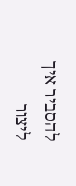להסביר איך ליצור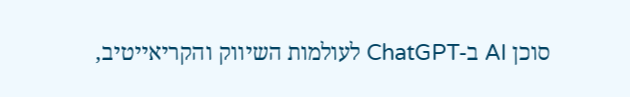סוכן AI ב-ChatGPT לעולמות השיווק והקריאייטיב,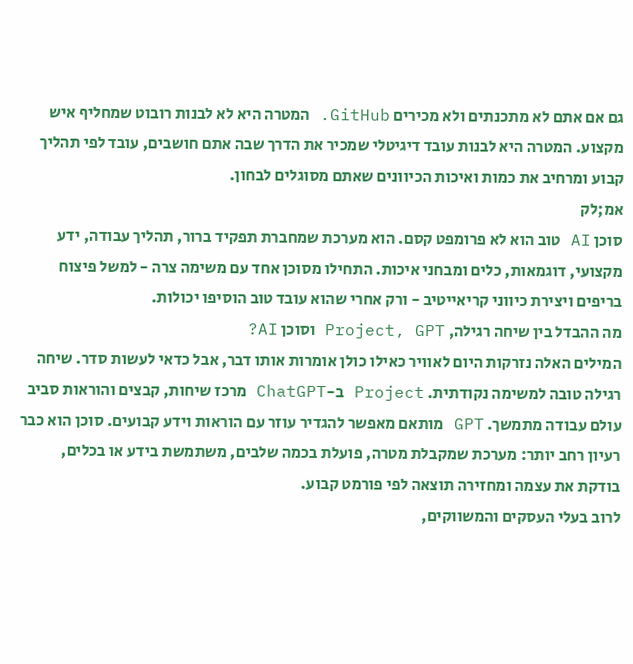גם אם אתם לא מתכנתים ולא מכירים GitHub. המטרה היא לא לבנות רובוט שמחליף איש מקצוע. המטרה היא לבנות עובד דיגיטלי שמכיר את הדרך שבה אתם חושבים, עובד לפי תהליך קבוע ומרחיב את כמות ואיכות הכיוונים שאתם מסוגלים לבחון.
אמ;לק
סוכן AI טוב הוא לא פרומפט קסם. הוא מערכת שמחברת תפקיד ברור, תהליך עבודה, ידע מקצועי, דוגמאות, כלים ומבחני איכות. התחילו מסוכן אחד עם משימה צרה - למשל פיצוח בריפים ויצירת כיווני קריאייטיב - ורק אחרי שהוא עובד טוב הוסיפו יכולות.
מה ההבדל בין שיחה רגילה, Project, GPT וסוכן AI?
המילים האלה נזרקות היום לאוויר כאילו כולן אומרות אותו דבר, אבל כדאי לעשות סדר. שיחה רגילה טובה למשימה נקודתית. Project ב-ChatGPT מרכז שיחות, קבצים והוראות סביב עולם עבודה מתמשך. GPT מותאם מאפשר להגדיר עוזר עם הוראות וידע קבועים. סוכן הוא כבר רעיון רחב יותר: מערכת שמקבלת מטרה, פועלת בכמה שלבים, משתמשת בידע או בכלים, בודקת את עצמה ומחזירה תוצאה לפי פורמט קבוע.
לרוב בעלי העסקים והמשווקים,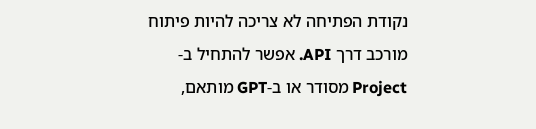נקודת הפתיחה לא צריכה להיות פיתוח מורכב דרך API. אפשר להתחיל ב-Project מסודר או ב-GPT מותאם,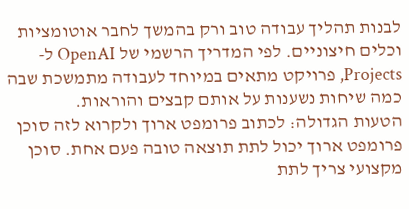לבנות תהליך עבודה טוב ורק בהמשך לחבר אוטומציות וכלים חיצוניים. לפי המדריך הרשמי של OpenAI ל-Projects, פרויקט מתאים במיוחד לעבודה מתמשכת שבה כמה שיחות נשענות על אותם קבצים והוראות.
הטעות הגדולה: לכתוב פרומפט ארוך ולקרוא לזה סוכן
פרומפט ארוך יכול לתת תוצאה טובה פעם אחת. סוכן מקצועי צריך לתת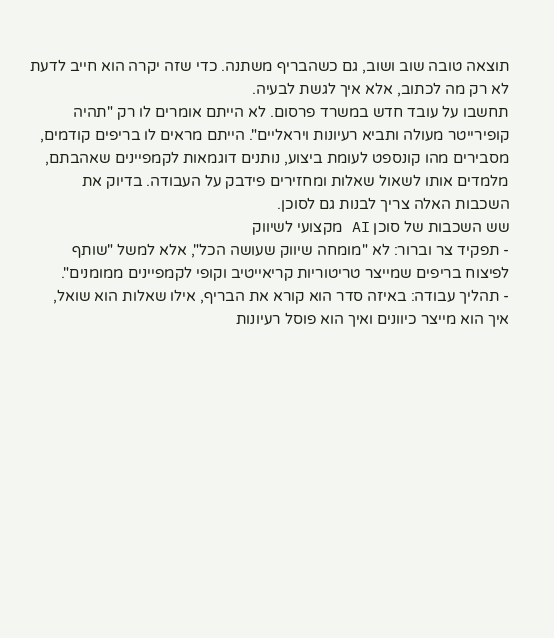תוצאה טובה שוב ושוב, גם כשהבריף משתנה. כדי שזה יקרה הוא חייב לדעת לא רק מה לכתוב, אלא איך לגשת לבעיה.
תחשבו על עובד חדש במשרד פרסום. לא הייתם אומרים לו רק "תהיה קופירייטר מעולה ותביא רעיונות ויראליים". הייתם מראים לו בריפים קודמים, מסבירים מהו קונספט לעומת ביצוע, נותנים דוגמאות לקמפיינים שאהבתם, מלמדים אותו לשאול שאלות ומחזירים פידבק על העבודה. בדיוק את השכבות האלה צריך לבנות גם לסוכן.
שש השכבות של סוכן AI מקצועי לשיווק
- תפקיד צר וברור: לא "מומחה שיווק שעושה הכל", אלא למשל "שותף לפיצוח בריפים שמייצר טריטוריות קריאייטיב וקופי לקמפיינים ממומנים".
- תהליך עבודה: באיזה סדר הוא קורא את הבריף, אילו שאלות הוא שואל, איך הוא מייצר כיוונים ואיך הוא פוסל רעיונות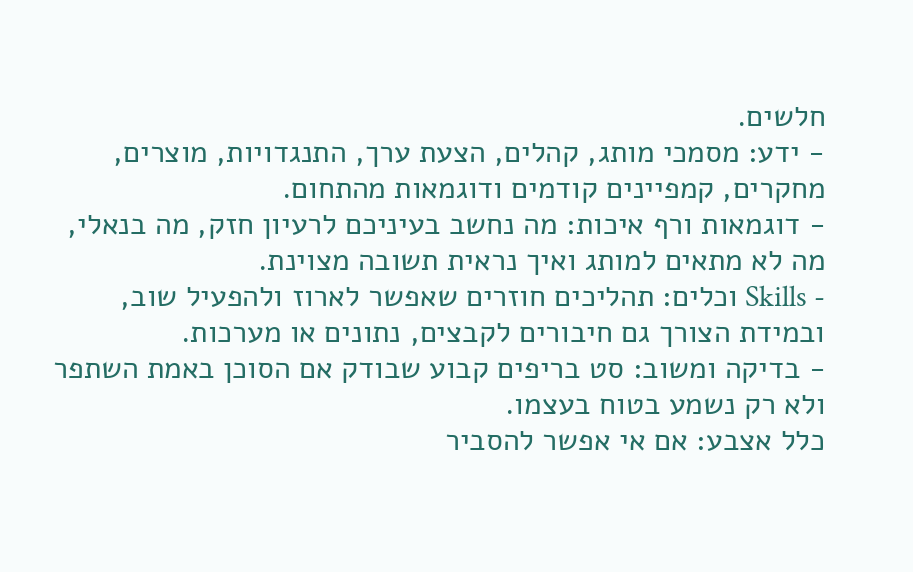חלשים.
- ידע: מסמכי מותג, קהלים, הצעת ערך, התנגדויות, מוצרים, מחקרים, קמפיינים קודמים ודוגמאות מהתחום.
- דוגמאות ורף איכות: מה נחשב בעיניכם לרעיון חזק, מה בנאלי, מה לא מתאים למותג ואיך נראית תשובה מצוינת.
- Skills וכלים: תהליכים חוזרים שאפשר לארוז ולהפעיל שוב, ובמידת הצורך גם חיבורים לקבצים, נתונים או מערכות.
- בדיקה ומשוב: סט בריפים קבוע שבודק אם הסוכן באמת השתפר ולא רק נשמע בטוח בעצמו.
כלל אצבע: אם אי אפשר להסביר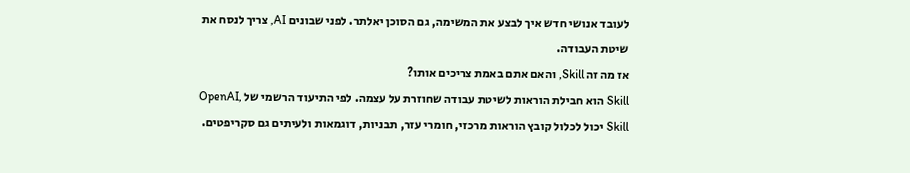לעובד אנושי חדש איך לבצע את המשימה, גם הסוכן יאלתר. לפני שבונים AI, צריך לנסח את שיטת העבודה.
אז מה זה Skill, והאם אתם באמת צריכים אותו?
Skill הוא חבילת הוראות לשיטת עבודה שחוזרת על עצמה. לפי התיעוד הרשמי של OpenAI, Skill יכול לכלול קובץ הוראות מרכזי, חומרי עזר, תבניות, דוגמאות ולעיתים גם סקריפטים.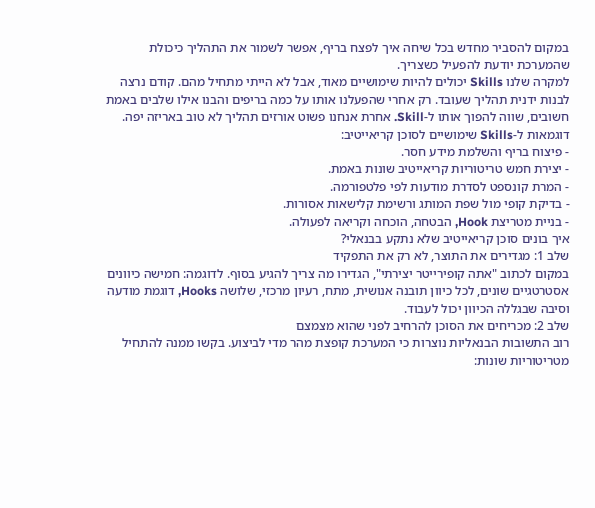במקום להסביר מחדש בכל שיחה איך לפצח בריף, אפשר לשמור את התהליך כיכולת שהמערכת יודעת להפעיל כשצריך.
למקרה שלנו Skills יכולים להיות שימושיים מאוד, אבל לא הייתי מתחיל מהם. קודם נרצה לבנות ידנית תהליך שעובד. רק אחרי שהפעלנו אותו על כמה בריפים והבנו אילו שלבים באמת חשובים, שווה להפוך אותו ל-Skill. אחרת אנחנו פשוט אורזים תהליך לא טוב באריזה יפה.
דוגמאות ל-Skills שימושיים לסוכן קריאייטיב:
- פיצוח בריף והשלמת מידע חסר.
- יצירת חמש טריטוריות קריאייטיב שונות באמת.
- המרת קונספט לסדרת מודעות לפי פלטפורמה.
- בדיקת קופי מול שפת המותג ורשימת קלישאות אסורות.
- בניית מטריצת Hook, הבטחה, הוכחה וקריאה לפעולה.
איך בונים סוכן קריאייטיב שלא נתקע בבנאלי?
שלב 1: מגדירים את התוצר, לא רק את התפקיד
במקום לכתוב "אתה קופירייטר יצירתי", הגדירו מה צריך להגיע בסוף. לדוגמה: חמישה כיוונים אסטרטגיים שונים, לכל כיוון תובנה אנושית, מתח, רעיון מרכזי, שלושה Hooks, דוגמת מודעה וסיבה שבגללה הכיוון יכול לעבוד.
שלב 2: מכריחים את הסוכן להרחיב לפני שהוא מצמצם
רוב התשובות הבנאליות נוצרות כי המערכת קופצת מהר מדי לביצוע. בקשו ממנה להתחיל מטריטוריות שונות: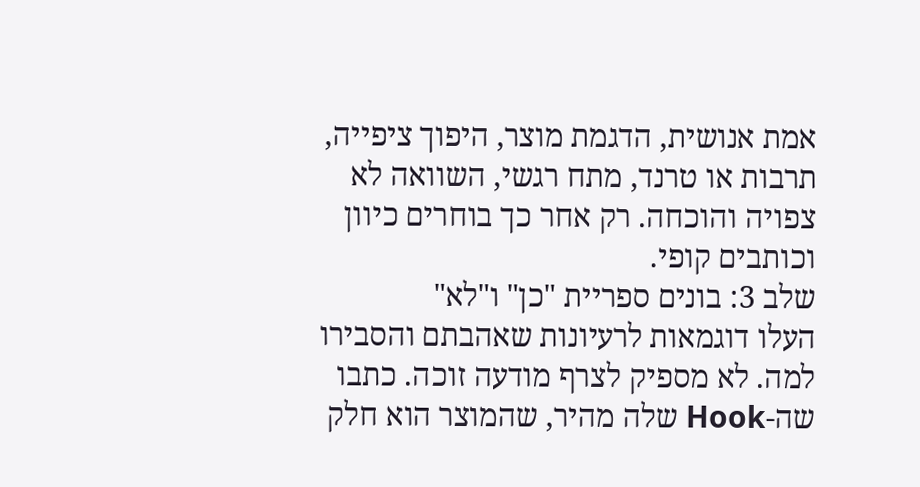אמת אנושית, הדגמת מוצר, היפוך ציפייה, תרבות או טרנד, מתח רגשי, השוואה לא צפויה והוכחה. רק אחר כך בוחרים כיוון וכותבים קופי.
שלב 3: בונים ספריית "כן" ו"לא"
העלו דוגמאות לרעיונות שאהבתם והסבירו למה. לא מספיק לצרף מודעה זוכה. כתבו שה-Hook שלה מהיר, שהמוצר הוא חלק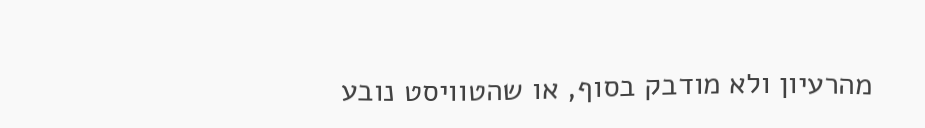מהרעיון ולא מודבק בסוף, או שהטוויסט נובע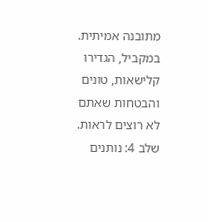מתובנה אמיתית. במקביל, הגדירו קלישאות, טונים והבטחות שאתם לא רוצים לראות.
שלב 4: נותנים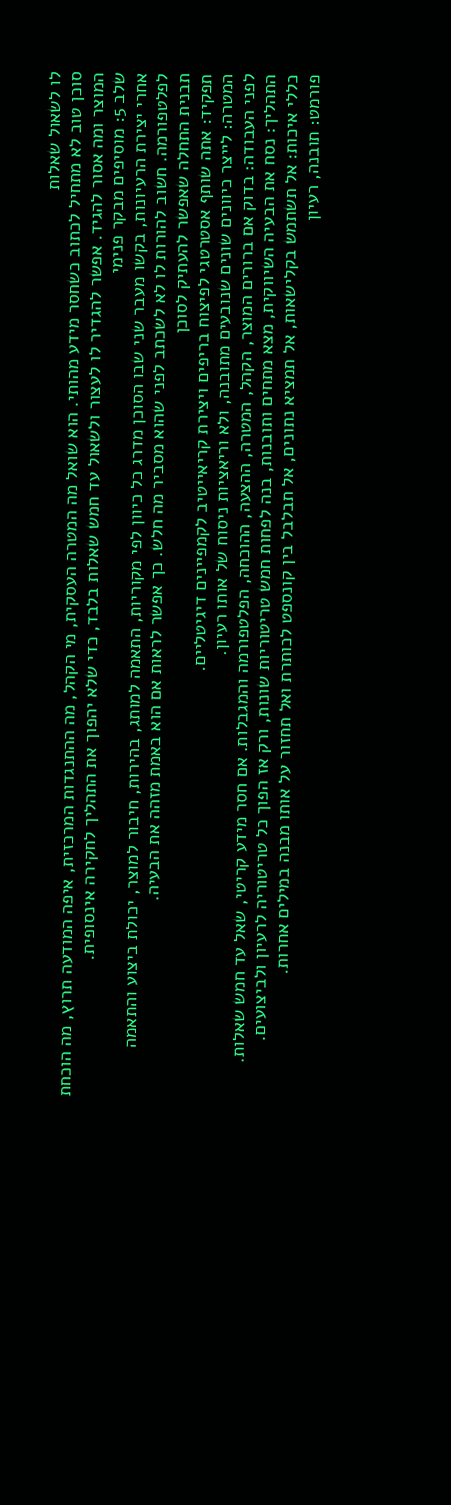לו לשאול שאלות
סוכן טוב לא מתחיל לכתוב כשחסר מידע מהותי. הוא שואל מה המטרה העסקית, מי הקהל, מה ההתנגדות המרכזית, איפה המודעה תרוץ, מה הוכחת המוצר ומה אסור להגיד. אפשר להגדיר לו לעצור ולשאול עד חמש שאלות בלבד, כדי שלא יהפוך את התהליך לחקירה אינסופית.
שלב 5: מוסיפים מבקר פנימי
אחרי יצירת הרעיונות, בקשו מעבר שני שבו הסוכן מדרג כל כיוון לפי מקוריות, התאמה למותג, בהירות, חיבור למוצר, יכולת ביצוע והתאמה לפלטפורמה. חשוב להורות לו לא לשכתב לפני שהוא מסביר מה חלש. כך אפשר לראות אם הוא באמת מזהה את הבעיה.
תבנית התחלה שאפשר להעתיק לסוכן
תפקיד: אתה שותף אסטרטגי לפיצוח בריפים ויצירת קריאייטיב לקמפיינים דיגיטליים.
המטרה: לייצר כיוונים שונים שנובעים מתובנה, ולא וריאציות ניסוח של אותו רעיון.
לפני העבודה: בדוק אם ברורים המוצר, הקהל, המטרה, ההצעה, ההוכחה, הפלטפורמה והמגבלות. אם חסר מידע קריטי, שאל עד חמש שאלות.
התהליך: נסח את הבעיה השיווקית, מצא מתחים ותובנות, בנה לפחות חמש טריטוריות שונות, ורק אז הפוך כל טריטוריה לרעיון ולביצועים.
כללי איכות: אל תשתמש בקלישאות, אל תמציא נתונים, אל תבלבל בין קונספט לכותרת ואל תחזור על אותו מבנה במילים אחרות.
פורמט: תובנה, רעיון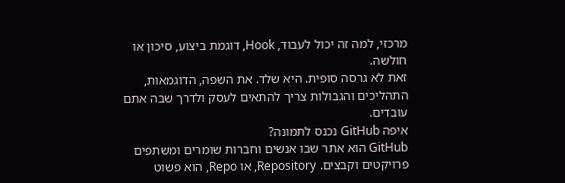מרכזי, למה זה יכול לעבוד, Hook, דוגמת ביצוע, סיכון או חולשה.
זאת לא גרסה סופית. היא שלד. את השפה, הדוגמאות, התהליכים והגבולות צריך להתאים לעסק ולדרך שבה אתם עובדים.
איפה GitHub נכנס לתמונה?
GitHub הוא אתר שבו אנשים וחברות שומרים ומשתפים פרויקטים וקבצים. Repository, או Repo, הוא פשוט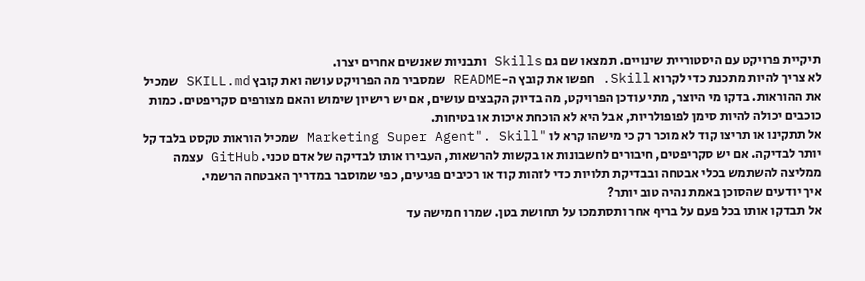תיקיית פרויקט עם היסטוריית שינויים. תמצאו שם גם Skills ותבניות שאנשים אחרים יצרו.
לא צריך להיות מתכנת כדי לקרוא Skill. חפשו את קובץ ה-README שמסביר מה הפרויקט עושה ואת קובץ SKILL.md שמכיל את ההוראות. בדקו מי היוצר, מתי עודכן הפרויקט, מה בדיוק הקבצים עושים, אם יש רישיון שימוש והאם מצורפים סקריפטים. כמות כוכבים יכולה להיות סימן לפופולריות, אבל היא לא הוכחת איכות או בטיחות.
אל תתקינו או תריצו קוד לא מוכר רק כי מישהו קרא לו "Marketing Super Agent". Skill שמכיל הוראות טקסט בלבד קל יותר לבדיקה. אם יש סקריפטים, חיבורים לחשבונות או בקשות להרשאות, העבירו אותו לבדיקה של אדם טכני. GitHub עצמה ממליצה להשתמש בכלי אבטחה ובבדיקת תלויות כדי לזהות קוד או רכיבים פגיעים, כפי שמוסבר במדריך האבטחה הרשמי.
איך יודעים שהסוכן באמת נהיה טוב יותר?
אל תבדקו אותו בכל פעם על בריף אחר ותסתמכו על תחושת בטן. שמרו חמישה עד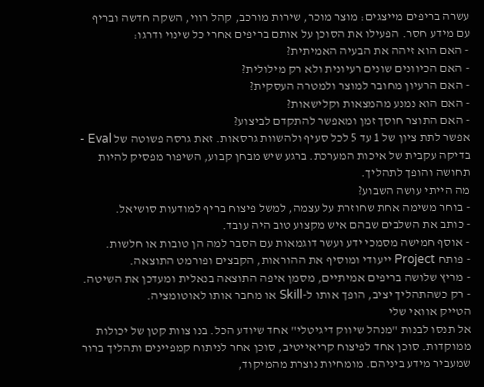עשרה בריפים מייצגים: מוצר מוכר, שירות מורכב, קהל רווי, השקה חדשה ובריף עם מידע חסר. הפעילו את הסוכן על אותם בריפים אחרי כל שינוי ודרגו:
- האם הוא זיהה את הבעיה האמיתית?
- האם הכיוונים שונים רעיונית ולא רק מילולית?
- האם הרעיון מחובר למוצר ולמטרה העסקית?
- האם הוא נמנע מהמצאות וקלישאות?
- האם התוצר חוסך זמן ומאפשר להתקדם לביצוע?
אפשר לתת ציון של 1 עד 5 לכל סעיף ולהשוות גרסאות. זאת גרסה פשוטה של Eval - בדיקה עקבית של איכות המערכת. ברגע שיש מבחן קבוע, השיפור מפסיק להיות תחושה והופך לתהליך.
מה הייתי עושה השבוע?
- בוחר משימה אחת שחוזרת על עצמה, למשל פיצוח בריף למודעות סושיאל.
- כותב את השלבים שבהם איש מקצוע טוב היה עובד.
- אוסף חמישה מסמכי ידע ועשר דוגמאות עם הסבר למה הן טובות או חלשות.
- פותח Project ייעודי ומוסיף את ההוראות, הקבצים ופורמט התוצאה.
- מריץ שלושה בריפים אמיתיים, מסמן איפה התוצאה בנאלית ומעדכן את השיטה.
- רק כשהתהליך יציב, הופך אותו ל-Skill או מחבר אותו לאוטומציה.
הטייק אוואי שלי
אל תנסו לבנות "מנהל שיווק דיגיטלי" אחד שיודע הכל. בנו צוות קטן של יכולות ממוקדות. סוכן אחד לפיצוח קריאייטיב, סוכן אחר לניתוח קמפיינים ותהליך ברור שמעביר מידע ביניהם. מומחיות נוצרת מהמיקוד,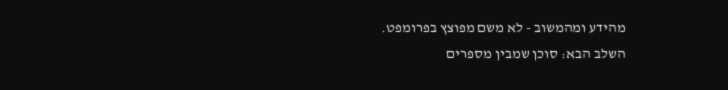מהידע ומהמשוב - לא משם מפוצץ בפרומפט.
השלב הבא: סוכן שמבין מספרים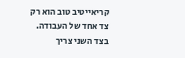קריאייטיב טוב הוא רק צד אחד של העבודה. בצד השני צריך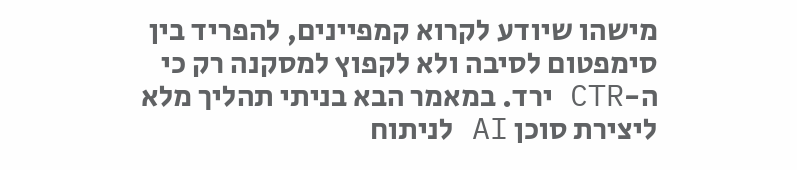מישהו שיודע לקרוא קמפיינים, להפריד בין סימפטום לסיבה ולא לקפוץ למסקנה רק כי ה-CTR ירד. במאמר הבא בניתי תהליך מלא ליצירת סוכן AI לניתוח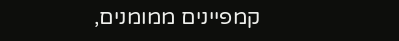קמפיינים ממומנים,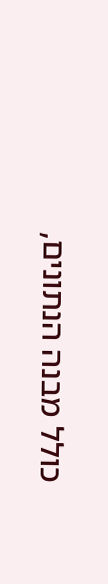כולל מבנה הנתונים,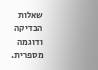שאלות הבדיקה ודוגמה מספרית.